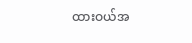ထားဝယ်အ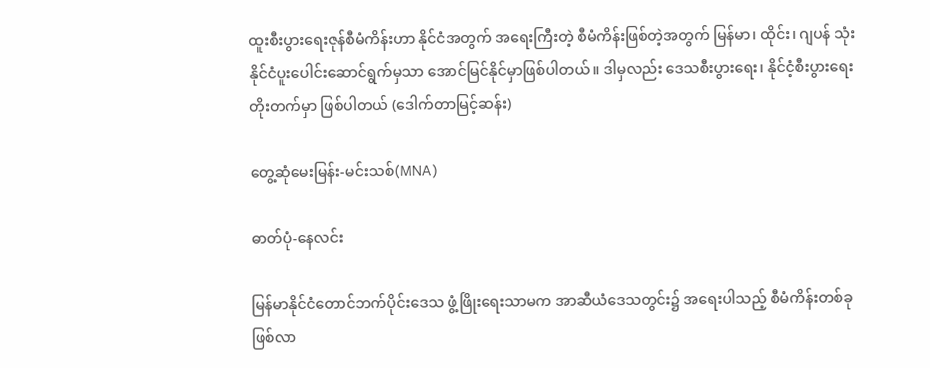ထူးစီးပွားရေးဇုန်စီမံကိန်းဟာ နိုင်ငံအတွက် အရေးကြီးတဲ့ စီမံကိန်းဖြစ်တဲ့အတွက် မြန်မာ၊ ထိုင်း၊ ဂျပန် သုံးနိုင်ငံပူးပေါင်းဆောင်ရွက်မှသာ အောင်မြင်နိုင်မှာဖြစ်ပါတယ်။ ဒါမှလည်း ဒေသစီးပွားရေး၊ နိုင်ငံ့စီးပွားရေး တိုးတက်မှာ ဖြစ်ပါတယ် (ဒေါက်တာမြင့်ဆန်း)

တွေ့ဆုံမေးမြန်း-မင်းသစ်(MNA)

ဓာတ်ပုံ-နေလင်း

မြန်မာနိုင်ငံတောင်ဘက်ပိုင်းဒေသ ဖွံ့ဖြိုးရေးသာမက အာဆီယံဒေသတွင်း၌ အရေးပါသည့် စီမံကိန်းတစ်ခုဖြစ်လာ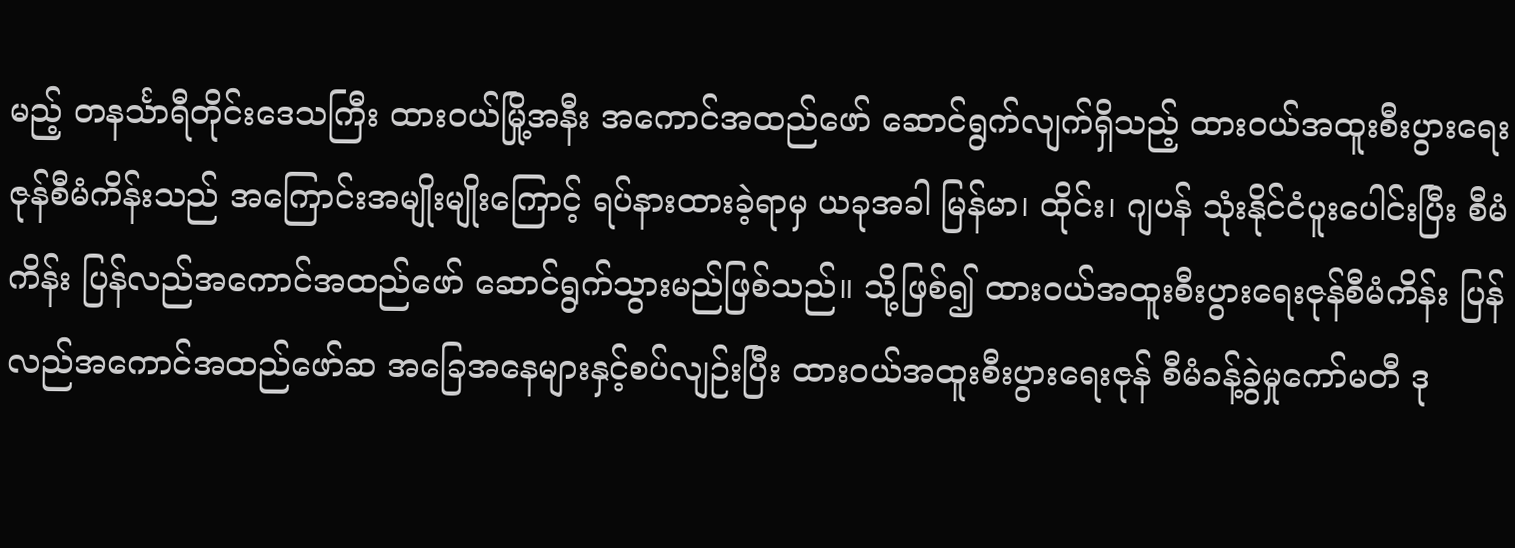မည့် တနင်္သာရီတိုင်းဒေသကြီး ထားဝယ်မြို့အနီး အကောင်အထည်ဖော် ဆောင်ရွက်လျက်ရှိသည့် ထားဝယ်အထူးစီးပွားရေးဇုန်စီမံကိန်းသည် အကြောင်းအမျိုးမျိုးကြောင့် ရပ်နားထားခဲ့ရာမှ ယခုအခါ မြန်မာ၊ ထိုင်း၊ ဂျပန် သုံးနိုင်ငံပူးပေါင်းပြီး စီမံကိန်း ပြန်လည်အကောင်အထည်ဖော် ဆောင်ရွက်သွားမည်ဖြစ်သည်။ သို့ဖြစ်၍ ထားဝယ်အထူးစီးပွားရေးဇုန်စီမံကိန်း ပြန်လည်အကောင်အထည်ဖော်ဆ အခြေအနေများနှင့်စပ်လျဉ်းပြီး ထားဝယ်အထူးစီးပွားရေးဇုန် စီမံခန့်ခွဲမှုကော်မတီ ဒု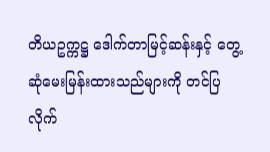တိယဥက္ကဋ္ဌ ဒေါက်တာမြင့်ဆန်းနှင့် တွေ့ဆုံမေးမြန်းထားသည်များကို တင်ပြလိုက်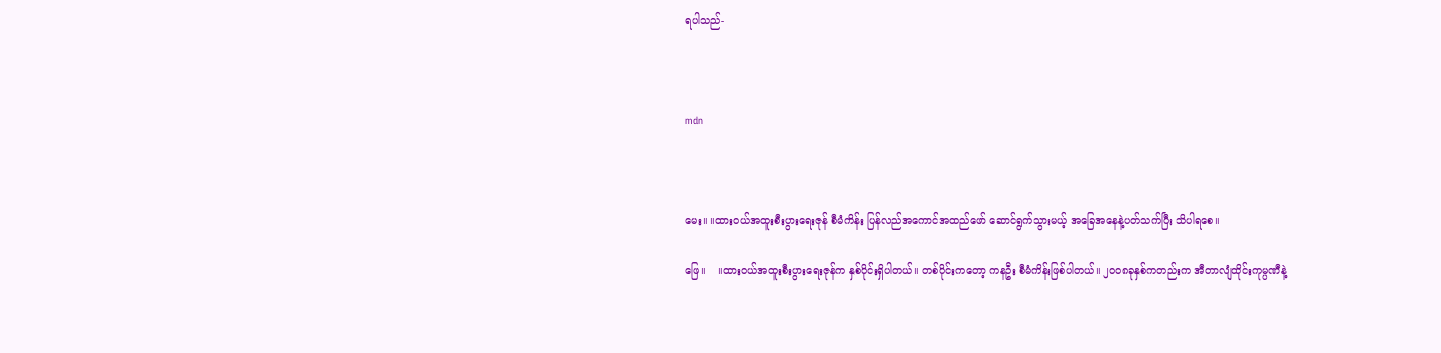ရပါသည်-



mdn



မေး။ ။ထားဝယ်အထူးစီးပွားရေးဇုန် စီမံကိန်း ပြန်လည်အကောင်အထည်ဖော် ဆောင်ရွက်သွားမယ့် အခြေအနေနဲ့ပတ်သက်ပြီး သိပါရစေ။

ဖြေ။    ။ထားဝယ်အထူးစီးပွားရေးဇုန်က နှစ်ပိုင်းရှိပါတယ်။ တစ်ပိုင်းကတော့ ကနဦး စီမံကိန်းဖြစ်ပါတယ်။ ၂၀ဝ၈ခုနှစ်ကတည်းက အီတာလျံထိုင်းကုမ္ပဏီနဲ့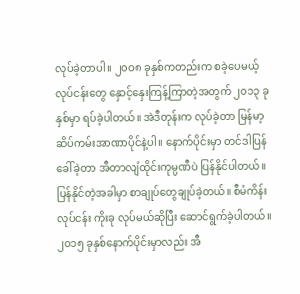လုပ်ခဲ့တာပါ။ ၂၀ဝ၈ ခုနှစ်ကတည်းက စခဲ့ပေမယ့် လုပ်ငန်းတွေ နှောင့်နှေးကြန့်ကြာတဲ့အတွက် ၂၀၁၃ ခုနှစ်မှာ ရပ်ခဲ့ပါတယ်။ အဲဒီတုန်းက လုပ်ခဲ့တာ မြန်မာ့ဆိပ်ကမ်းအာဏာပိုင်နဲ့ပါ။ နောက်ပိုင်းမှာ တင်ဒါပြန်ခေါ်ခဲ့တာ အီတာလျံထိုင်းကုမ္ပဏီပဲ ပြန်နိုင်ပါတယ်။ ပြန်နိုင်တဲ့အခါမှာ စာချုပ်တွေချုပ်ခဲ့တယ်။ စီမံကိန်းလုပ်ငန်း ကိုးခု လုပ်မယ်ဆိုပြီး ဆောင်ရွက်ခဲ့ပါတယ်။ ၂၀၁၅ ခုနှစ်နောက်ပိုင်းမှာလည်း အီ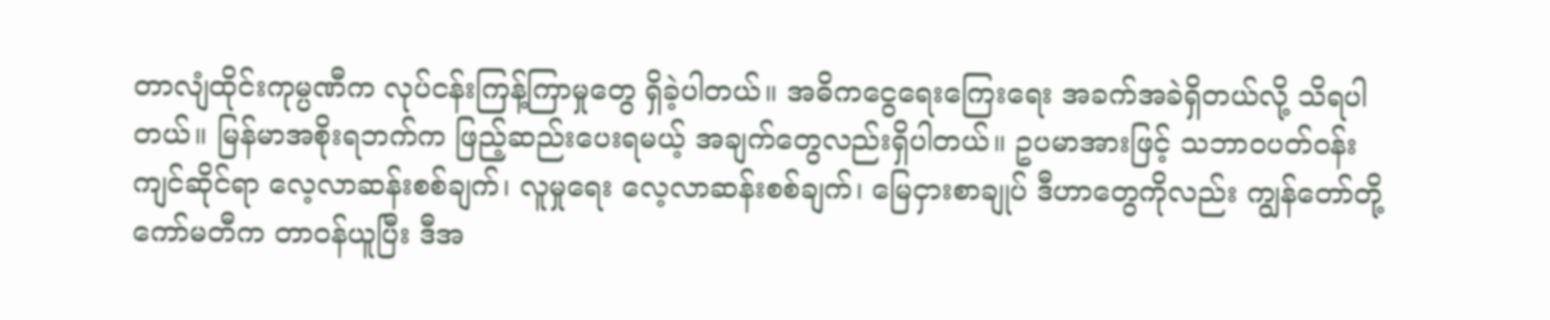တာလျံထိုင်းကုမ္ပဏီက လုပ်ငန်းကြန့်ကြာမှုတွေ ရှိခဲ့ပါတယ်။ အဓိကငွေရေးကြေးရေး အခက်အခဲရှိတယ်လို့ သိရပါတယ်။ မြန်မာအစိုးရဘက်က ဖြည့်ဆည်းပေးရမယ့် အချက်တွေလည်းရှိပါတယ်။ ဥပမာအားဖြင့် သဘာဝပတ်ဝန်းကျင်ဆိုင်ရာ လေ့လာဆန်းစစ်ချက်၊ လူမှုရေး လေ့လာဆန်းစစ်ချက်၊ မြေငှားစာချုပ် ဒီဟာတွေကိုလည်း ကျွန်တော်တို့ကော်မတီက တာဝန်ယူပြီး ဒီအ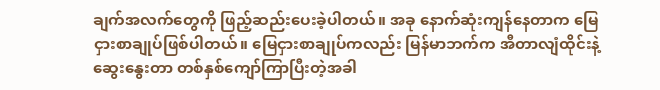ချက်အလက်တွေကို ဖြည့်ဆည်းပေးခဲ့ပါတယ်။ အခု နောက်ဆုံးကျန်နေတာက မြေငှားစာချုပ်ဖြစ်ပါတယ်။ မြေငှားစာချုပ်ကလည်း မြန်မာဘက်က အီတာလျံထိုင်းနဲ့ ဆွေးနွေးတာ တစ်နှစ်ကျော်ကြာပြီးတဲ့အခါ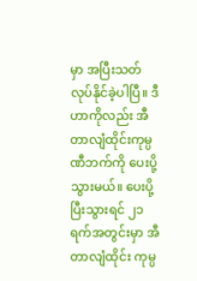မှာ အပြီးသတ်လုပ်နိုင်ခဲ့ပါပြီ။ ဒီဟာကိုလည်း အီတာလျံထိုင်းကုမ္ပဏီဘက်ကို ပေးပို့သွားမယ်။ ပေးပို့ပြီးသွားရင် ၂၁ ရက်အတွင်းမှာ အီတာလျံထိုင်း ကုမ္ပ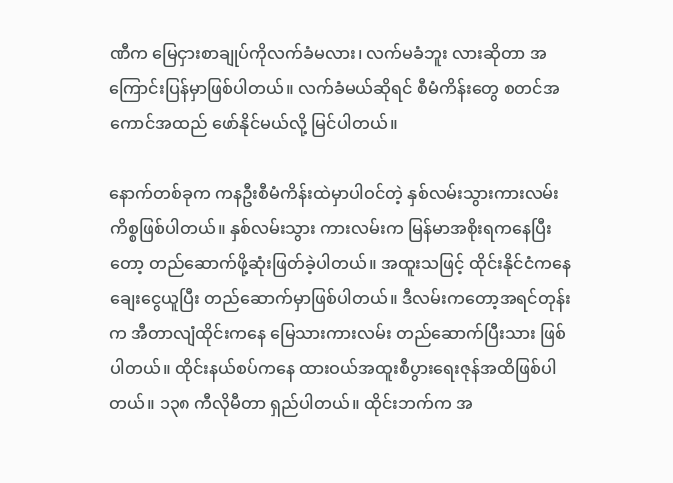ဏီက မြေငှားစာချုပ်ကိုလက်ခံမလား၊ လက်မခံဘူး လားဆိုတာ အကြောင်းပြန်မှာဖြစ်ပါတယ်။ လက်ခံမယ်ဆိုရင် စီမံကိန်းတွေ စတင်အကောင်အထည် ဖော်နိုင်မယ်လို့ မြင်ပါတယ်။

နောက်တစ်ခုက ကနဦးစီမံကိန်းထဲမှာပါဝင်တဲ့ နှစ်လမ်းသွားကားလမ်းကိစ္စဖြစ်ပါတယ်။ နှစ်လမ်းသွား ကားလမ်းက မြန်မာအစိုးရကနေပြီးတော့ တည်ဆောက်ဖို့ဆုံးဖြတ်ခဲ့ပါတယ်။ အထူးသဖြင့် ထိုင်းနိုင်ငံကနေ ချေးငွေယူပြီး တည်ဆောက်မှာဖြစ်ပါတယ်။ ဒီလမ်းကတော့အရင်တုန်းက အီတာလျံထိုင်းကနေ မြေသားကားလမ်း တည်ဆောက်ပြီးသား ဖြစ်ပါတယ်။ ထိုင်းနယ်စပ်ကနေ ထားဝယ်အထူးစီပွားရေးဇုန်အထိဖြစ်ပါတယ်။ ၁၃၈ ကီလိုမီတာ ရှည်ပါတယ်။ ထိုင်းဘက်က အ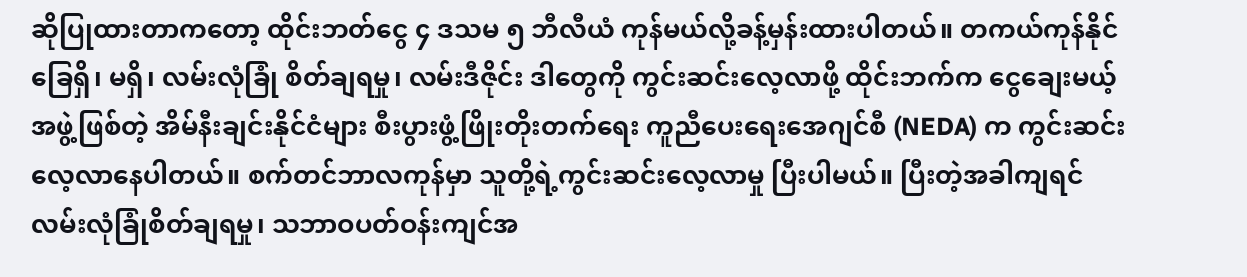ဆိုပြုထားတာကတော့ ထိုင်းဘတ်ငွေ ၄ ဒသမ ၅ ဘီလီယံ ကုန်မယ်လို့ခန့်မှန်းထားပါတယ်။ တကယ်ကုန်နိုင်ခြေရှိ၊ မရှိ၊ လမ်းလုံခြုံ စိတ်ချရမှု၊ လမ်းဒီဇိုင်း ဒါတွေကို ကွင်းဆင်းလေ့လာဖို့ ထိုင်းဘက်က ငွေချေးမယ့်အဖွဲ့ဖြစ်တဲ့ အိမ်နီးချင်းနိုင်ငံများ စီးပွားဖွံ့ဖြိုးတိုးတက်ရေး ကူညီပေးရေးအေဂျင်စီ (NEDA) က ကွင်းဆင်းလေ့လာနေပါတယ်။ စက်တင်ဘာလကုန်မှာ သူတို့ရဲ့ကွင်းဆင်းလေ့လာမှု ပြီးပါမယ်။ ပြီးတဲ့အခါကျရင် လမ်းလုံခြုံစိတ်ချရမှု၊ သဘာဝပတ်ဝန်းကျင်အ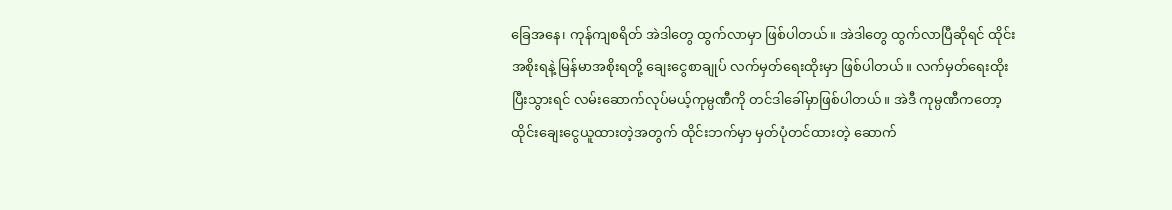ခြေအနေ၊ ကုန်ကျစရိတ် အဲဒါတွေ ထွက်လာမှာ ဖြစ်ပါတယ်။ အဲဒါတွေ ထွက်လာပြီဆိုရင် ထိုင်းအစိုးရနဲ့ မြန်မာအစိုးရတို့ ချေးငွေစာချုပ် လက်မှတ်ရေးထိုးမှာ ဖြစ်ပါတယ်။ လက်မှတ်ရေးထိုးပြီးသွားရင် လမ်းဆောက်လုပ်မယ့်ကုမ္ပဏီကို တင်ဒါခေါ်မှာဖြစ်ပါတယ်။ အဲဒီ ကုမ္ပဏီကတော့ ထိုင်းချေးငွေယူထားတဲ့အတွက် ထိုင်းဘက်မှာ မှတ်ပုံတင်ထားတဲ့ ဆောက်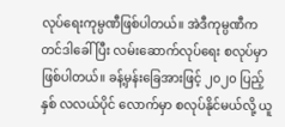လုပ်ရေးကုမ္ပဏီဖြစ်ပါတယ်။ အဲဒီကုမ္ပဏီက တင်ဒါခေါ်ပြီး လမ်းဆောက်လုပ်ရေး စလုပ်မှာဖြစ်ပါတယ်။ ခန့်မှန်းခြေအားဖြင့် ၂၀၂၀ ပြည့်နှစ် လလယ်ပိုင် လောက်မှာ စလုပ်နိုင်မယ်လို့ ယူ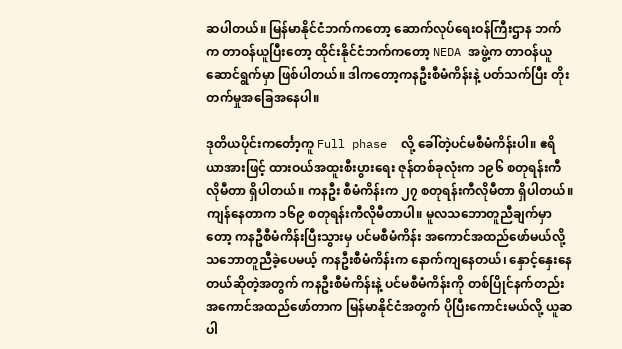ဆပါတယ်။ မြန်မာနိုင်ငံဘက်ကတော့ ဆောက်လုပ်ရေးဝန်ကြီးဌာန ဘက်က တာဝန်ယူပြီးတော့ ထိုင်းနိုင်ငံဘက်ကတော့ NEDA အဖွဲ့က တာဝန်ယူဆောင်ရွက်မှာ ဖြစ်ပါတယ်။ ဒါကတော့ကနဦးစီမံကိန်းနဲ့ ပတ်သက်ပြီး တိုးတက်မှုအခြေအနေပါ။

ဒုတိယပိုင်းကင်္တော့ကူ Full phase  လို့ ခေါ်တဲ့ပင်မစီမံကိန်းပါ။ ဧရိယာအားဖြင့် ထားဝယ်အထူးစီးပွားရေး ဇုန်တစ်ခုလုံးက ၁၉၆ စတုရန်းကီလိုမီတာ ရှိပါတယ်။ ကနဦး စီမံကိန်းက ၂၇ စတုရန်းကီလိုမီတာ ရှိပါတယ်။ ကျန်နေတာက ၁၆၉ စတုရန်းကီလိုမီတာပါ။ မူလသဘောတူညီချက်မှာတော့ ကနဦစီမံကိန်းပြီးသွားမှ ပင်မစီမံကိန်း အကောင်အထည်ဖော်မယ်လို့ သဘောတူညီခဲ့ပေမယ့် ကနဦးစီမံကိန်းက နောက်ကျနေတယ်၊ နှောင့်နှေးနေတယ်ဆိုတဲ့အတွက် ကနဦးစီမံကိန်းနဲ့ ပင်မစီမံကိန်းကို တစ်ပြိုင်နက်တည်း အကောင်အထည်ဖော်တာက မြန်မာနိုင်ငံအတွက် ပိုပြီးကောင်းမယ်လို့ ယူဆပါ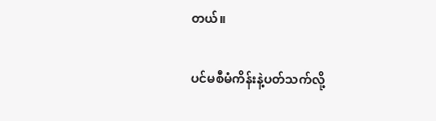တယ်။

ပင်မစီမံကိန်းနဲ့ပတ်သက်လို့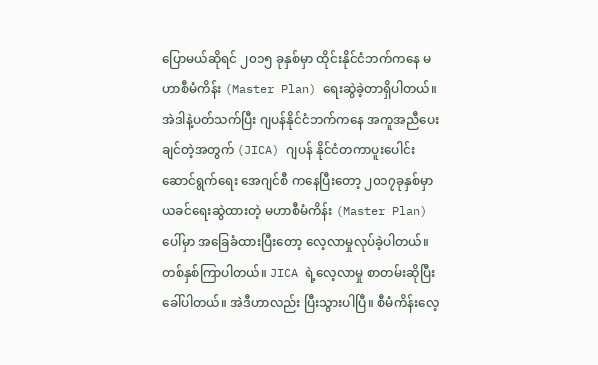ပြောမယ်ဆိုရင် ၂၀၁၅ ခုနှစ်မှာ ထိုင်းနိုင်ငံဘက်ကနေ မဟာစီမံကိန်း (Master Plan) ရေးဆွဲခဲ့တာရှိပါတယ်။ အဲဒါနဲ့ပတ်သက်ပြီး ဂျပန်နိုင်ငံဘက်ကနေ အကူအညီပေးချင်တဲ့အတွက် (JICA) ဂျပန် နိုင်ငံတကာပူးပေါင်းဆောင်ရွက်ရေး အေဂျင်စီ ကနေပြီးတော့ ၂၀၁၇ခုနှစ်မှာ ယခင်ရေးဆွဲထားတဲ့ မဟာစီမံကိန်း (Master Plan) ပေါ်မှာ အခြေခံထားပြီးတော့ လေ့လာမှုလုပ်ခဲ့ပါတယ်။ တစ်နှစ်ကြာပါတယ်။ JICA ရဲ့လေ့လာမှု စာတမ်းဆိုပြီး ခေါ်ပါတယ်။ အဲဒီဟာလည်း ပြီးသွားပါပြီ။ စီမံကိန်းလေ့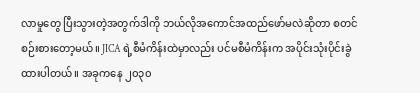လာမှုတွေ ပြီးသွားတဲ့အတွက်ဒါကို ဘယ်လိုအကောင်အထည်ဖော်မလဲဆိုတာ စတင်စဉ်းစားတော့မယ်။ JICA ရဲ့စီမံကိန်းထဲမှာလည်း ပင်မစီမံကိန်းက အပိုင်းသုံးပိုင်းခွဲထားပါတယ်။ အခုကနေ ၂၀၃၀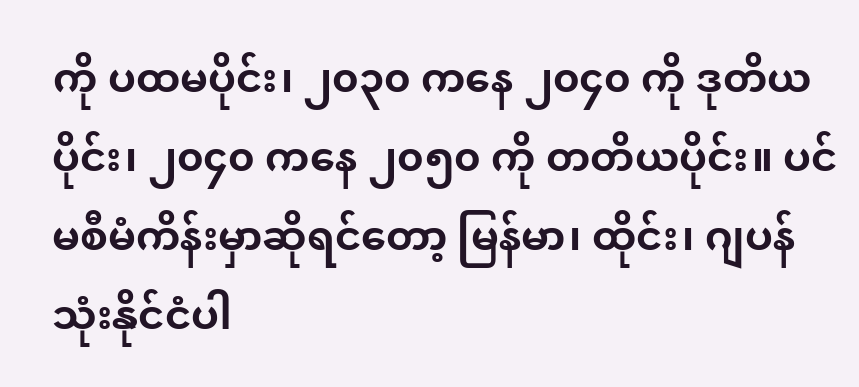ကို ပထမပိုင်း၊ ၂၀၃၀ ကနေ ၂၀၄၀ ကို ဒုတိယပိုင်း၊ ၂၀၄၀ ကနေ ၂၀၅၀ ကို တတိယပိုင်း။ ပင်မစီမံကိန်းမှာဆိုရင်တော့ မြန်မာ၊ ထိုင်း၊ ဂျပန် သုံးနိုင်ငံပါ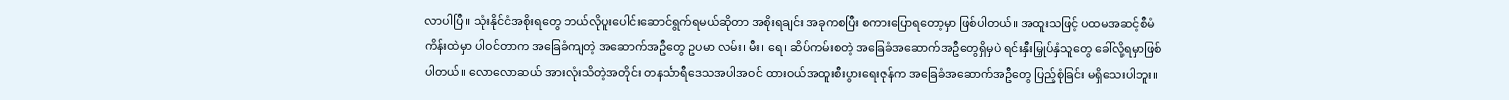လာပါပြီ။ သုံးနိုင်ငံအစိုးရတွေ ဘယ်လိုပူးပေါင်းဆောင်ရွက်ရမယ်ဆိုတာ အစိုးရချင်း အခုကစပြီး စကားပြောရတော့မှာ ဖြစ်ပါတယ်။ အထူးသဖြင့် ပထမအဆင့်စီမံကိန်းထဲမှာ ပါဝင်တာက အခြေခံကျတဲ့ အဆောက်အဦတွေ ဥပမာ လမ်း၊ မီး၊ ရေ၊ ဆိပ်ကမ်းစတဲ့ အခြေခံအဆောက်အဦတွေရှိမှပဲ ရင်းနှီးမြှုပ်နှံသူတွေ ခေါ်လို့ရမှာဖြစ်ပါတယ်။ လောလောဆယ် အားလုံးသိတဲ့အတိုင်း တနင်္သာရီဒေသအပါအဝင် ထားဝယ်အထူးစီးပွားရေးဇုန်က အခြေခံအဆောက်အဦတွေ ပြည့်စုံခြင်း မရှိသေးပါဘူး။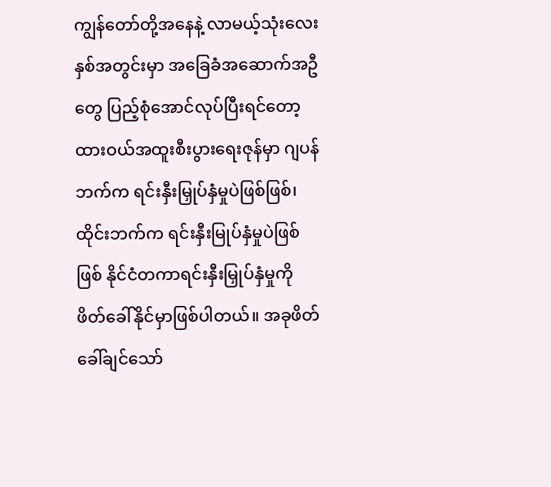ကျွန်တော်တို့အနေနဲ့ လာမယ့်သုံးလေးနှစ်အတွင်းမှာ အခြေခံအဆောက်အဦတွေ ပြည့်စုံအောင်လုပ်ပြီးရင်တော့ ထားဝယ်အထူးစီးပွားရေးဇုန်မှာ ဂျပန်ဘက်က ရင်းနှီးမြှုပ်နှံမှုပဲဖြစ်ဖြစ်၊ ထိုင်းဘက်က ရင်းနှီးမြုပ်နှံမှုပဲဖြစ်ဖြစ် နိုင်ငံတကာရင်းနှီးမြှုပ်နှံမှုကို ဖိတ်ခေါ်နိုင်မှာဖြစ်ပါတယ်။ အခုဖိတ်ခေါ်ချင်သော်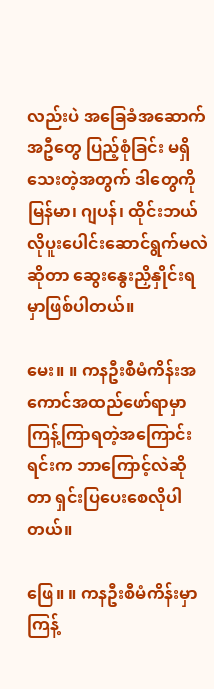လည်းပဲ အခြေခံအဆောက်အဦတွေ ပြည့်စုံခြင်း မရှိသေးတဲ့အတွက် ဒါတွေကို မြန်မာ၊ ဂျပန်၊ ထိုင်းဘယ်လိုပူးပေါင်းဆောင်ရွက်မလဲဆိုတာ ဆွေးနွေးညှိနှိုင်းရမှာဖြစ်ပါတယ်။

မေး။ ။ ကနဦးစီမံကိန်းအကောင်အထည်ဖော်ရာမှာ ကြန့်ကြာရတဲ့အကြောင်းရင်းက ဘာကြောင့်လဲဆိုတာ ရှင်းပြပေးစေလိုပါတယ်။

ဖြေ။ ။ ကနဦးစီမံကိန်းမှာ ကြန့်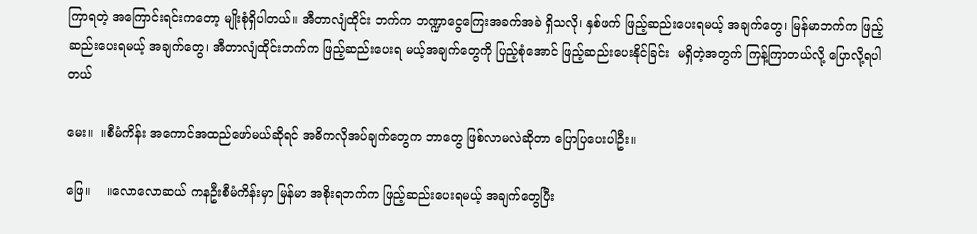ကြာရတဲ့ အကြောင်းရင်းကတော့ မျိုးစုံရှိပါတယ်။ အီတာလျံထိုင်း ဘက်က ဘဏ္ဍာငွေကြေးအခက်အခဲ ရှိသလို၊ နှစ်ဖက် ဖြည့်ဆည်းပေးရမယ့် အချက်တွေ၊ မြန်မာဘက်က ဖြည့်ဆည်းပေးရမယ့် အချက်တွေ၊ အီတာလျံထိုင်းဘက်က ဖြည့်ဆည်းပေးရ မယ့်အချက်တွေကို ပြည့်စုံအောင် ဖြည့်ဆည်းပေးနိုင်ခြင်း  မရှိတဲ့အတွက် ကြန့်ကြာတယ်လို့ ပြောလို့ရပါတယ်

မေး။  ။စီမံကိန်း အကောင်အထည်ဖော်မယ်ဆိုရင် အဓိကလိုအပ်ချက်တွေက ဘာတွေ ဖြစ်လာမလဲဆိုတာ ပြောပြပေးပါဦး။

ဖြေ။    ။လောလောဆယ် ကနဦးစီမံကိန်းမှာ မြန်မာ အစိုးရဘက်က ဖြည့်ဆည်းပေးရမယ့် အချက်တွေပြီး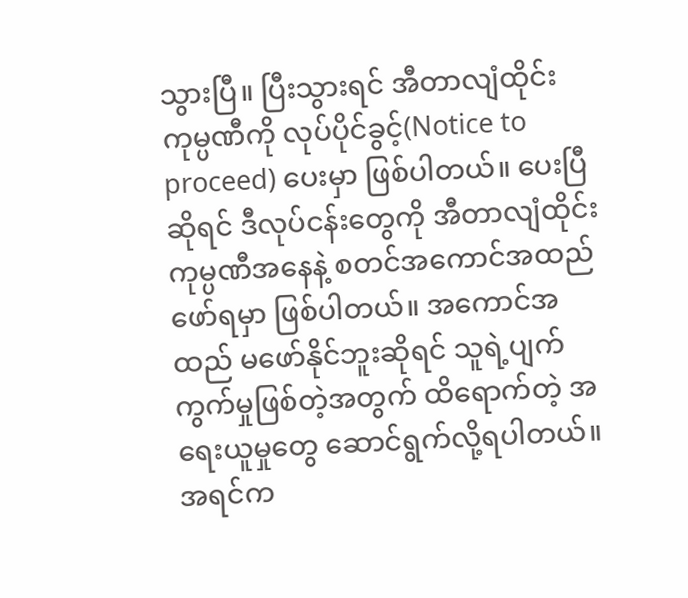သွားပြီ။ ပြီးသွားရင် အီတာလျံထိုင်းကုမ္ပဏီကို လုပ်ပိုင်ခွင့်(Notice to proceed) ပေးမှာ ဖြစ်ပါတယ်။ ပေးပြီဆိုရင် ဒီလုပ်ငန်းတွေကို အီတာလျံထိုင်းကုမ္ပဏီအနေနဲ့ စတင်အကောင်အထည်ဖော်ရမှာ ဖြစ်ပါတယ်။ အကောင်အထည် မဖော်နိုင်ဘူးဆိုရင် သူရဲ့ပျက်ကွက်မှုဖြစ်တဲ့အတွက် ထိရောက်တဲ့ အရေးယူမှုတွေ ဆောင်ရွက်လို့ရပါတယ်။ အရင်က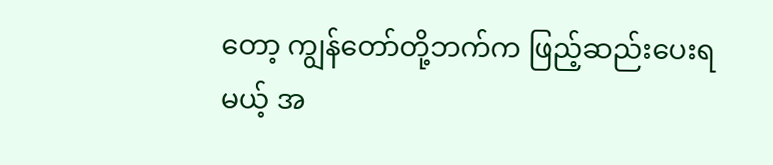တော့ ကျွန်တော်တို့ဘက်က ဖြည့်ဆည်းပေးရမယ့် အ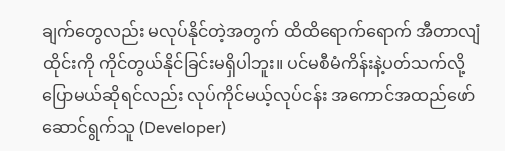ချက်တွေလည်း မလုပ်နိုင်တဲ့အတွက် ထိထိရောက်ရောက် အီတာလျံထိုင်းကို ကိုင်တွယ်နိုင်ခြင်းမရှိပါဘူး။ ပင်မစီမံကိန်းနဲ့ပတ်သက်လို့ ပြောမယ်ဆိုရင်လည်း လုပ်ကိုင်မယ့်လုပ်ငန်း အကောင်အထည်ဖော် ဆောင်ရွက်သူ (Developer)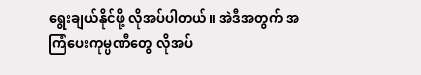ရွေးချယ်နိုင်ဖို့ လိုအပ်ပါတယ်။ အဲဒီအတွက် အကြံပေးကုမ္ပဏီတွေ လိုအပ်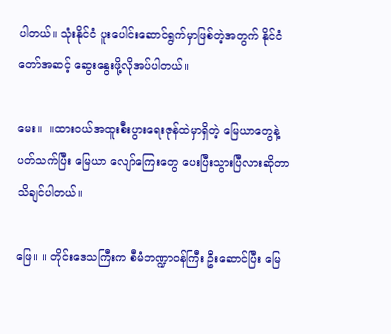ပါတယ်။ သုံးနိုင်ငံ ပူးပေါင်းဆောင်ရွက်မှာဖြစ်တဲ့အတွက် နိုင်ငံတော်အဆင့် ဆွေးနွေးဖို့လိုအပ်ပါတယ်။

မေး။  ။ထားဝယ်အထူးစီးပွားရေးဇုန်ထဲမှာရှိတဲ့ မြေယာတွေနဲ့ပတ်သက်ပြီး မြေယာ လျော်ကြေးတွေ ပေးပြီးသွားပြီလားဆိုတာ သိချင်ပါတယ်။

ဖြေ။ ။ တိုင်းဒေသကြီးက စီမံဘဏ္ဍာဝန်ကြီး ဦးဆောင်ပြီး မြေ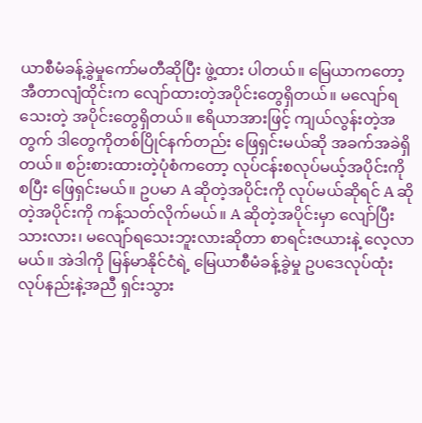ယာစီမံခန့်ခွဲမှုကော်မတီဆိုပြီး ဖွဲ့ထား ပါတယ်။ မြေယာကတော့ အီတာလျံထိုင်းက လျော်ထားတဲ့အပိုင်းတွေရှိတယ်။ မလျော်ရသေးတဲ့ အပိုင်းတွေရှိတယ်။ ဧရိယာအားဖြင့် ကျယ်လွန်းတဲ့အတွက် ဒါတွေကိုတစ်ပြိုင်နက်တည်း ဖြေရှင်းမယ်ဆို အခက်အခဲရှိတယ်။ စဉ်းစားထားတဲ့ပုံစံကတော့ လုပ်ငန်းစလုပ်မယ့်အပိုင်းကိုစပြီး ဖြေရှင်းမယ်။ ဥပမာ A ဆိုတဲ့အပိုင်းကို လုပ်မယ်ဆိုရင် A ဆိုတဲ့အပိုင်းကို ကန့်သတ်လိုက်မယ်။ A ဆိုတဲ့အပိုင်းမှာ လျော်ပြီးသားလား၊ မလျော်ရသေးဘူးလားဆိုတာ စာရင်းဇယားနဲ့ လေ့လာမယ်။ အဲဒါကို မြန်မာနိုင်ငံရဲ့ မြေယာစီမံခန့်ခွဲမှု ဥပဒေလုပ်ထုံးလုပ်နည်းနဲ့အညီ ရှင်းသွား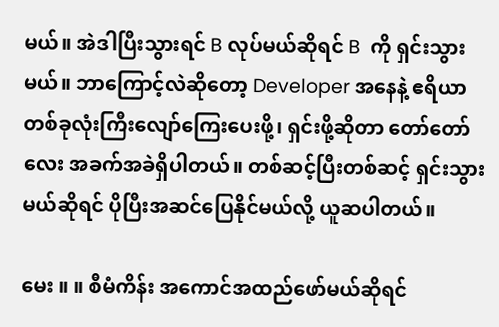မယ်။ အဲဒါပြီးသွားရင် B လုပ်မယ်ဆိုရင် B  ကို ရှင်းသွားမယ်။ ဘာကြောင့်လဲဆိုတော့ Developer အနေနဲ့ ဧရိယာ တစ်ခုလုံးကြီးလျော်ကြေးပေးဖို့၊ ရှင်းဖို့ဆိုတာ တော်တော်လေး အခက်အခဲရှိပါတယ်။ တစ်ဆင့်ပြီးတစ်ဆင့် ရှင်းသွားမယ်ဆိုရင် ပိုပြီးအဆင်ပြေနိုင်မယ်လို့ ယူဆပါတယ်။

မေး ။ ။ စီမံကိန်း အကောင်အထည်ဖော်မယ်ဆိုရင်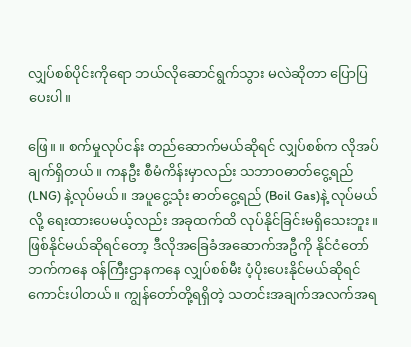လျှပ်စစ်ပိုင်းကိုရော ဘယ်လိုဆောင်ရွက်သွား မလဲဆိုတာ ပြောပြပေးပါ။

ဖြေ။ ။ စက်မှုလုပ်ငန်း တည်ဆောက်မယ်ဆိုရင် လျှပ်စစ်က လိုအပ်ချက်ရှိတယ်။ ကနဦး စီမံကိန်းမှာလည်း သဘာဝဓာတ်ငွေ့ရည် (LNG) နဲ့လုပ်မယ်။ အပူငွေ့သုံး ဓာတ်ငွေ့ရည် (Boil Gas)နဲ့ လုပ်မယ်လို့ ရေးထားပေမယ့်လည်း အခုထက်ထိ လုပ်နိုင်ခြင်းမရှိသေးဘူး။ ဖြစ်နိုင်မယ်ဆိုရင်တော့ ဒီလိုအခြေခံအဆောက်အဦကို နိုင်ငံတော်ဘက်ကနေ ဝန်ကြီးဌာနကနေ လျှပ်စစ်မီး ပံ့ပိုးပေးနိုင်မယ်ဆိုရင် ကောင်းပါတယ်။ ကျွန်တော်တို့ရရှိတဲ့ သတင်းအချက်အလက်အရ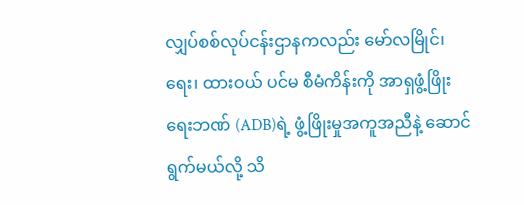လျှပ်စစ်လုပ်ငန်းဌာနကလည်း မော်လမြိုင်၊ ရေး၊ ထားဝယ် ပင်မ စီမံကိန်းကို အာရှဖွံ့ဖြိုးရေးဘဏ် (ADB)ရဲ့ ဖွံ့ဖြိုးမှုအကူအညီနဲ့ ဆောင်ရွက်မယ်လို့ သိ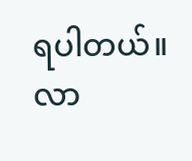ရပါတယ်။ လာ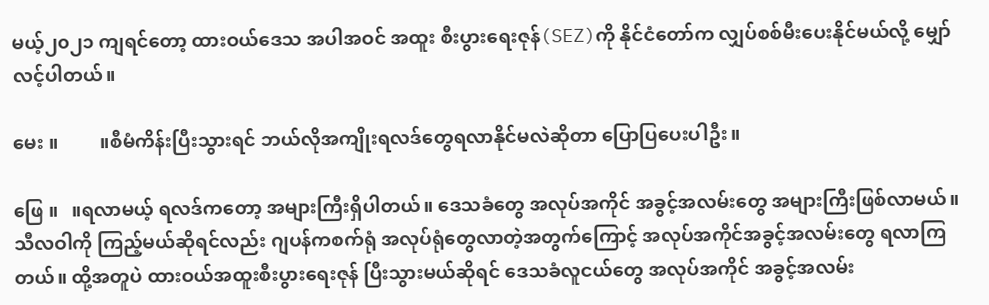မယ့်၂၀၂၁ ကျရင်တော့ ထားဝယ်ဒေသ အပါအဝင် အထူး စီးပွားရေးဇုန်(SEZ)ကို နိုင်ငံတော်က လျှပ်စစ်မီးပေးနိုင်မယ်လို့ မျှော်လင့်ပါတယ်။

မေး ။         ။စီမံကိန်းပြီးသွားရင် ဘယ်လိုအကျိုးရလဒ်တွေရလာနိုင်မလဲဆိုတာ ပြောပြပေးပါဦး။

ဖြေ ။   ။ရလာမယ့် ရလဒ်ကတော့ အများကြီးရှိပါတယ်။ ဒေသခံတွေ အလုပ်အကိုင် အခွင့်အလမ်းတွေ အများကြီးဖြစ်လာမယ်။ သီလဝါကို ကြည့်မယ်ဆိုရင်လည်း ဂျပန်ကစက်ရုံ အလုပ်ရုံတွေလာတဲ့အတွက်ကြောင့် အလုပ်အကိုင်အခွင့်အလမ်းတွေ ရလာကြတယ်။ ထို့အတူပဲ ထားဝယ်အထူးစီးပွားရေးဇုန် ပြီးသွားမယ်ဆိုရင် ဒေသခံလူငယ်တွေ အလုပ်အကိုင် အခွင့်အလမ်း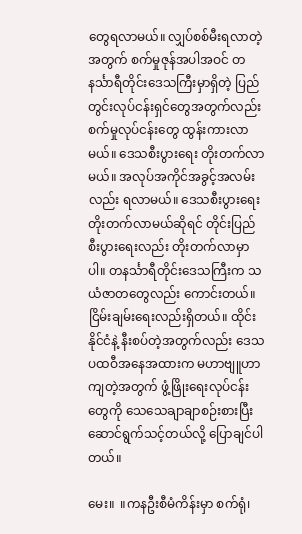တွေရလာမယ်။ လျှပ်စစ်မီးရလာတဲ့အတွက် စက်မှုဇုန်အပါအဝင် တနင်္သာရီတိုင်းဒေသကြီးမှာရှိတဲ့ ပြည်တွင်းလုပ်ငန်းရှင်တွေအတွက်လည်း စက်မှုလုပ်ငန်းတွေ ထွန်းကားလာမယ်။ ဒေသစီးပွားရေး တိုးတက်လာမယ်။ အလုပ်အကိုင်အခွင့်အလမ်းလည်း ရလာမယ်။ ဒေသစီးပွားရေး တိုးတက်လာမယ်ဆိုရင် တိုင်းပြည်စီးပွားရေးလည်း တိုးတက်လာမှာပါ။ တနင်္သာရီတိုင်းဒေသကြီးက သယံဇာတတွေလည်း ကောင်းတယ်။ ငြိမ်းချမ်းရေးလည်းရှိတယ်။ ထိုင်းနိုင်ငံနဲ့ နီးစပ်တဲ့အတွက်လည်း ဒေသပထဝီအနေအထားက မဟာဗျူဟာကျတဲ့အတွက် ဖွံ့ဖြိုးရေးလုပ်ငန်းတွေကို သေသေချာချာစဉ်းစားပြီး ဆောင်ရွက်သင့်တယ်လို့ ပြောချင်ပါတယ်။

မေး။  ။ကနဦးစီမံကိန်းမှာ စက်ရုံ၊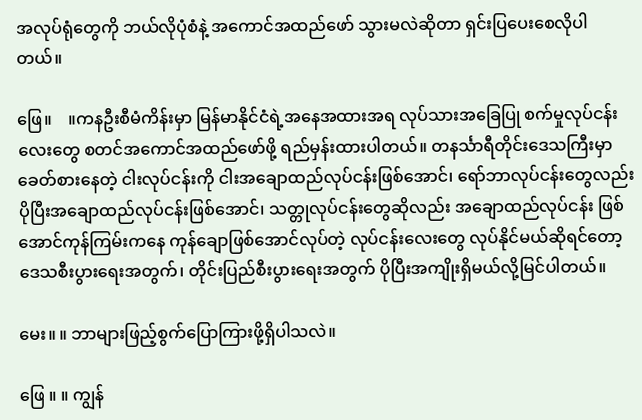အလုပ်ရုံတွေကို ဘယ်လိုပုံစံနဲ့ အကောင်အထည်ဖော် သွားမလဲဆိုတာ ရှင်းပြပေးစေလိုပါတယ်။

ဖြေ။    ။ကနဦးစီမံကိန်းမှာ မြန်မာနိုင်ငံရဲ့အနေအထားအရ လုပ်သားအခြေပြု စက်မှုလုပ်ငန်းလေးတွေ စတင်အကောင်အထည်ဖော်ဖို့ ရည်မှန်းထားပါတယ်။ တနင်္သာရီတိုင်းဒေသကြီးမှာ ခေတ်စားနေတဲ့ ငါးလုပ်ငန်းကို ငါးအချောထည်လုပ်ငန်းဖြစ်အောင်၊ ရော်ဘာလုပ်ငန်းတွေလည်း ပိုပြီးအချောထည်လုပ်ငန်းဖြစ်အောင်၊ သတ္တုလုပ်ငန်းတွေဆိုလည်း အချောထည်လုပ်ငန်း ဖြစ်အောင်ကုန်ကြမ်းကနေ ကုန်ချောဖြစ်အောင်လုပ်တဲ့ လုပ်ငန်းလေးတွေ လုပ်နိုင်မယ်ဆိုရင်တော့ ဒေသစီးပွားရေးအတွက်၊ တိုင်းပြည်စီးပွားရေးအတွက် ပိုပြီးအကျိုးရှိမယ်လို့မြင်ပါတယ်။

မေး။ ။ ဘာများဖြည့်စွက်ပြောကြားဖို့ရှိပါသလဲ။

ဖြေ ။ ။ ကျွန်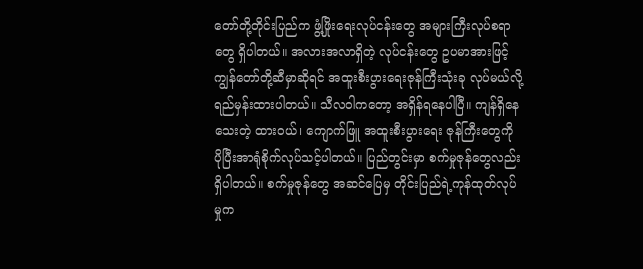တော်တို့တိုင်းပြည်က ဖွံ့ဖြိုးရေးလုပ်ငန်းတွေ အများကြီးလုပ်စရာတွေ ရှိပါတယ်။ အလားအလာရှိတဲ့ လုပ်ငန်းတွေ ဥပမာအားဖြင့် ကျွန်တော်တို့ဆီမှာဆိုရင် အထူးစီးပွားရေးဇုန်ကြီးသုံးခု လုပ်မယ်လို့ ရည်မှန်းထားပါတယ်။ သီလဝါကတော့ အရှိန်ရနေပါပြီ။ ကျန်ရှိနေသေးတဲ့ ထားဝယ်၊ ကျောက်ဖြူ အထူးစီးပွားရေး ဇုန်ကြီးတွေကို ပိုပြီးအာရုံစိုက်လုပ်သင့်ပါတယ်။ ပြည်တွင်းမှာ စက်မှုဇုန်တွေလည်း ရှိပါတယ်။ စက်မှုဇုန်တွေ အဆင်ပြေမှ တိုင်းပြည်ရဲ့ကုန်ထုတ်လုပ်မှုက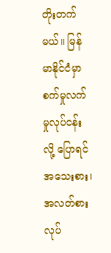တိုးတက်မယ်။ မြန်မာနိုင်ငံမှာ စက်မှုလက်မှုလုပ်ငန်းလို့ ပြောရင်အသေးစား၊ အလတ်စား လုပ်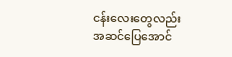ငန်းလေးတွေလည်း အဆင်ပြေအောင်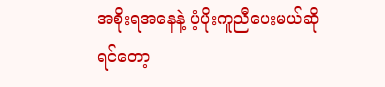အစိုးရအနေနဲ့ ပံ့ပိုးကူညီပေးမယ်ဆိုရင်တော့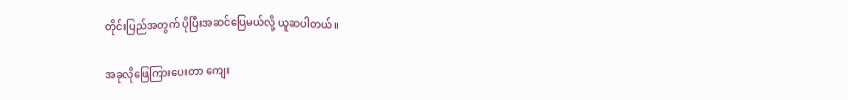တိုင်းပြည်အတွက် ပိုပြီးအဆင်ပြေမယ်လို့ ယူဆပါတယ်။

အခုလိုဖြေကြားပေးတာ ကျေး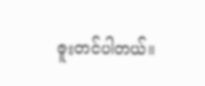ဇူးတင်ပါတယ်။